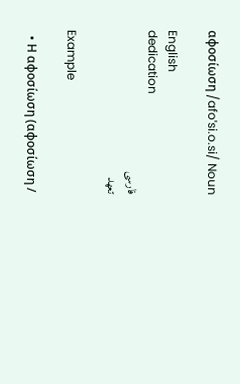αφοσίωση /afoˈsi.o.si/ Noun

English
dedication
فارسی
تعهد

Example

  • Η αφοσίωση (αφοσίωση /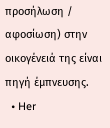προσήλωση / αφοσίωση) στην οικογένειά της είναι πηγή έμπνευσης.
  • Her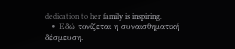dedication to her family is inspiring.
  • Εδώ τονίζεται η συναισθηματική δέσμευση.